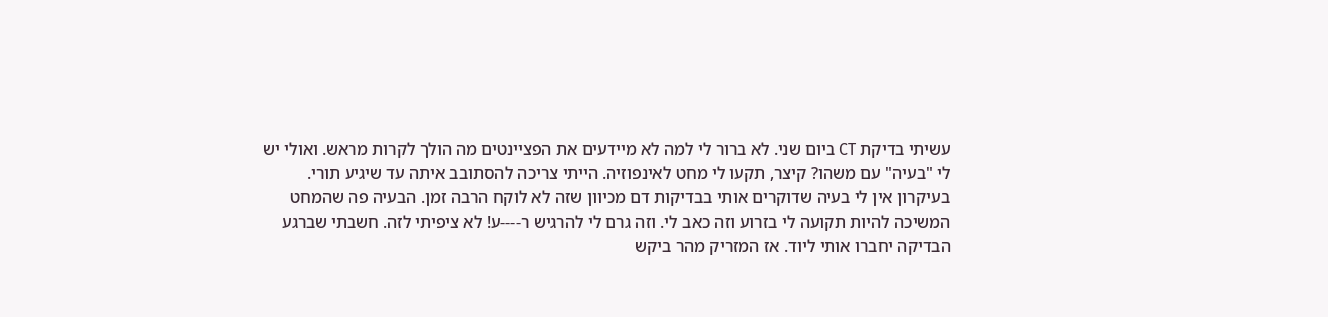עשיתי בדיקת CT ביום שני. לא ברור לי למה לא מיידעים את הפציינטים מה הולך לקרות מראש. ואולי יש לי "בעיה" עם משהו? קיצר, תקעו לי מחט לאינפוזיה. הייתי צריכה להסתובב איתה עד שיגיע תורי. בעיקרון אין לי בעיה שדוקרים אותי בבדיקות דם מכיוון שזה לא לוקח הרבה זמן. הבעיה פה שהמחט המשיכה להיות תקועה לי בזרוע וזה כאב לי. וזה גרם לי להרגיש ר----ע! לא ציפיתי לזה. חשבתי שברגע הבדיקה יחברו אותי ליוד. אז המזריק מהר ביקש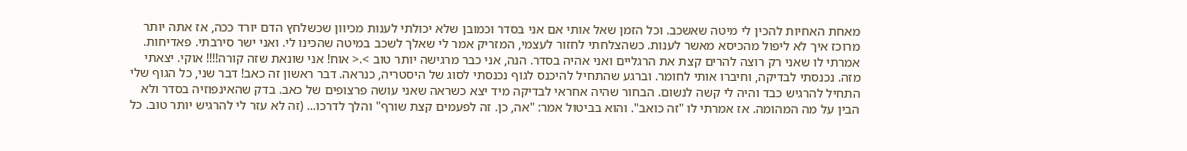מאחת האחיות להכין לי מיטה שאשכב. וכל הזמן שאל אותי אם אני בסדר וכמובן שלא יכולתי לענות מכיוון שכשלחץ הדם יורד ככה, אז אתה יותר מרוכז איך לא ליפול מהכיסא מאשר לענות. כשהצלחתי לחזור לעצמי, המזריק אמר לי שאלך לשכב במיטה שהכינו לי. ואני ישר סירבתי. פאדיחות. אמרתי לו שאני רק רוצה להרים קצת את הרגליים ואני אהיה בסדר. הנה, אני כבר מרגישה יותר טוב >.< אוח! אני שונאת שזה קורה!!!! אוקי. יצאתי מזה. נכנסתי לבדיקה, וחיברו אותי לחומר. וברגע שהתחיל להיכנס לגוף נכנסתי לסוג של היסטריה, כנראה. דבר ראשון זה כאב! דבר שני, כל הגוף שלי התחיל להרגיש כבד והיה לי קשה לנשום. הבחור שהיה אחראי לבדיקה מיד יצא כשראה שאני עושה פרצופים של כאב. בדק שהאינפוזיה בסדר ולא הבין על מה המהומה. אז אמרתי לו "זה כואב". והוא בביטול אמר: "אה, כן. זה לפעמים קצת שורף" והלך לדרכו... (זה לא עזר לי להרגיש יותר טוב. כל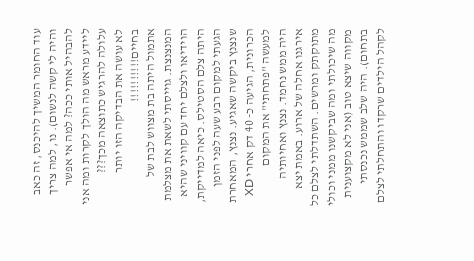עוד החומר המשיך להיכנס, זה כאב והיה לי קשה לנשום). נו, למה צריך להבהיל אותי ככה? למה אי אפשר ליידע מראש מה הולך לקרות ומה אני עלולה להרגיש כתוצאה מכך???
לא עושה את הבדיקה הזו יותר בחיים!!!!!!!!!!
אתמול היתה בת מצווש לבת של המנצנצת. גוייסתי לשאת את מצלמת הוידיאו ולצלם יחד עם קוויני שהיא היתה צלם הסטילס. כיאה למדייקת, הגעתי למקום רבע שעה לפני הזמן שנצנץ ביקשה שאגיע. נצנץ, המאחרת הכרונית, הגיעה כ- 40 דק אחרי XD למעשה "פתחתי" את המקום
היה ממש נחמד. נצנץ ואחיותיה אירגנו אחלה של ארוע. באמת יצא מתוקתק ומרשים. השתדלתי לצלם כל מה שיכולתי ומה שביקשנו ממני וכולי מקווה שיצא טוב (אני לא מקצוענית בתחום). היה שלב שממש נכנסתי לקהל הילדים שרקדו והתחלתי לצלם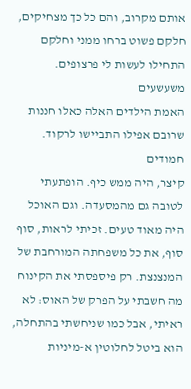אותם מקרוב, והם כל כך מצחיקים, חלקם פשוט ברחו ממני וחלקם התחילו לעשות לי פרצופים. משעשעים
האמת הילדים האלה כאלו חננות שרובם אפילו התביישו לרקוד. חמודים
קיצר, היה ממש כיף. הופתעתי לטובה גם מהמסעדה. וגם האוכל היה מאוד טעים. זכיתי לראות, סוף סוף, את כל משפחתה המורחבת של המנצנצת. רק פיספסתי את הקינוח
מה חשבתי על הפרק של האוס: לא ראיתי, אבל כמו שניחשתי בהתחלה, הוא ביטל לחלוטין א-מיניות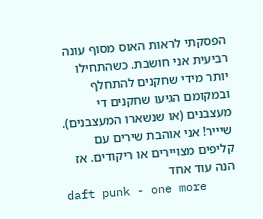הפסקתי לראות האוס מסוף עונה רביעית אני חושבת. כשהתחילו יותר מידי שחקנים להתחלף ובמקומם הגיעו שחקנים די מעצבנים (או שנשארו המעצבנים). שיייר! אני אוהבת שירים עם קליפים מצויירים או ריקודים. אז הנה עוד אחד
daft punk - one more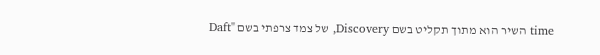time השיר הוא מתוך תקליט בשם Discovery, של צמד צרפתי בשם "Daft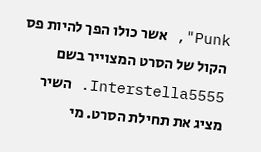Punk", אשר כולו הפך להיות פס הקול של הסרט המצוייר בשם Interstella5555. השיר מציג את תחילת הסרט. מי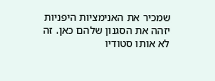שמכיר את האנימציות היפניות יזהה את הסגנון שלהם כאן. זה לא אותו סטודיו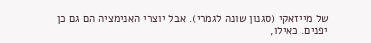של מייזאקי (סגנון שונה לגמרי). אבל יוצרי האנימציה הם גם כן יפנים. כאילו,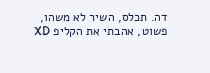דה. תכלס, השיר לא משהו, פשוט, אהבתי את הקליפ XD